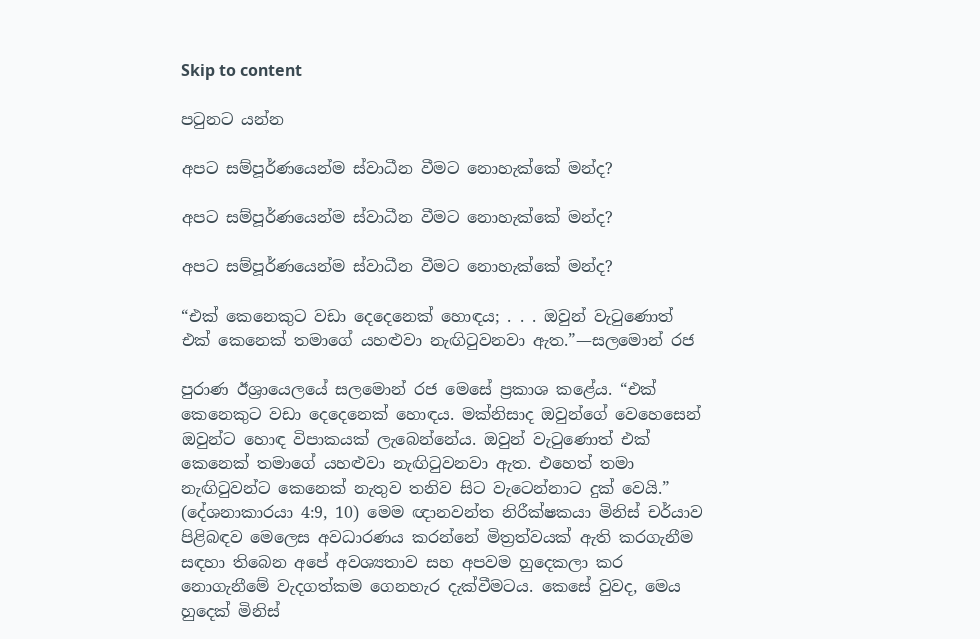Skip to content

පටුනට යන්න

අපට සම්පූර්ණයෙන්ම ස්වාධීන වීමට නොහැක්කේ මන්ද?

අපට සම්පූර්ණයෙන්ම ස්වාධීන වීමට නොහැක්කේ මන්ද?

අපට සම්පූර්ණයෙන්ම ස්වාධීන වීමට නොහැක්කේ මන්ද?

“එක් කෙනෙකුට වඩා දෙදෙනෙක් හොඳය; . . . ඔවුන් වැටුණොත් එක් කෙනෙක් තමාගේ යහළුවා නැඟිටුවනවා ඇත.”—සලමොන් රජ

පුරාණ ඊශ්‍රායෙලයේ සලමොන් රජ මෙසේ ප්‍රකාශ කළේය. “එක් කෙනෙකුට වඩා දෙදෙනෙක් හොඳය. මක්නිසාද ඔවුන්ගේ වෙහෙසෙන් ඔවුන්ට හොඳ විපාකයක් ලැබෙන්නේය. ඔවුන් වැටුණොත් එක් කෙනෙක් තමාගේ යහළුවා නැඟිටුවනවා ඇත. එහෙත් තමා නැඟිටුවන්ට කෙනෙක් නැතුව තනිව සිට වැටෙන්නාට දුක් වෙයි.” (දේශනාකාරයා 4:9, 10) මෙම ඥානවන්ත නිරීක්ෂකයා මිනිස් චර්යාව පිළිබඳව මෙලෙස අවධාරණය කරන්නේ මිත්‍රත්වයක් ඇති කරගැනීම සඳහා තිබෙන අපේ අවශ්‍යතාව සහ අපවම හුදෙකලා කර නොගැනීමේ වැදගත්කම ගෙනහැර දැක්වීමටය. කෙසේ වුවද, මෙය හුදෙක් මිනිස්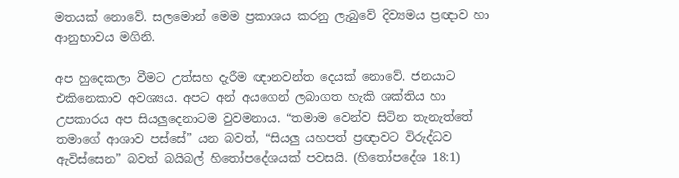මතයක් නොවේ. සලමොන් මෙම ප්‍රකාශය කරනු ලැබුවේ දිව්‍යමය ප්‍රඥාව හා ආනුභාවය මගිනි.

අප හුදෙකලා වීමට උත්සහ දැරීම ඥානවන්ත දෙයක් නොවේ. ජනයාට එකිනෙකාව අවශ්‍යය. අපට අන් අයගෙන් ලබාගත හැකි ශක්තිය හා උපකාරය අප සියලුදෙනාටම වුවමනාය. “තමාම වෙන්ව සිටින තැනැත්තේ තමාගේ ආශාව පස්සේ” යන බවත්, “සියලු යහපත් ප්‍රඥාවට විරුද්ධව ඇවිස්සෙන” බවත් බයිබල් හිතෝපදේශයක් පවසයි. (හිතෝපදේශ 18:1)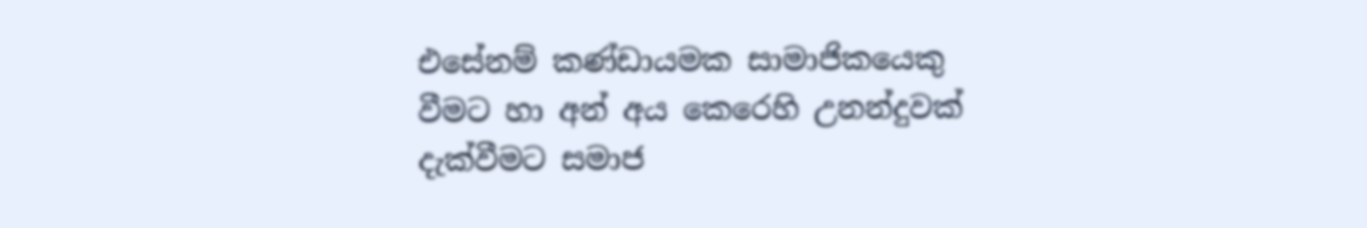එසේනම් කණ්ඩායමක සාමාජිකයෙකු වීමට හා අන් අය කෙරෙහි උනන්දුවක් දැක්වීමට සමාජ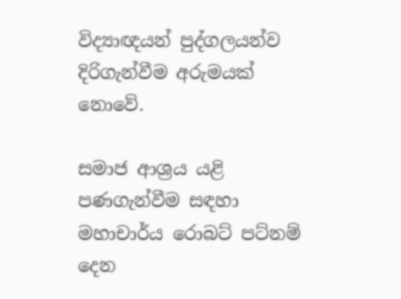විද්‍යාඥයන් පුද්ගලයන්ව දිරිගැන්වීම අරුමයක් නොවේ.

සමාජ ආශ්‍රය යළි පණගැන්වීම සඳහා මහාචාර්ය රොබට් පට්නම් දෙන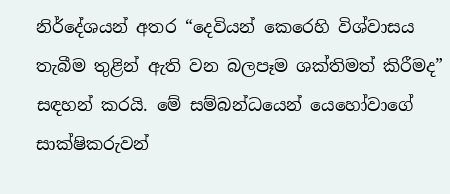නිර්දේශයන් අතර “දෙවියන් කෙරෙහි විශ්වාසය තැබීම තුළින් ඇති වන බලපෑම ශක්තිමත් කිරීමද” සඳහන් කරයි. මේ සම්බන්ධයෙන් යෙහෝවාගේ සාක්ෂිකරුවන්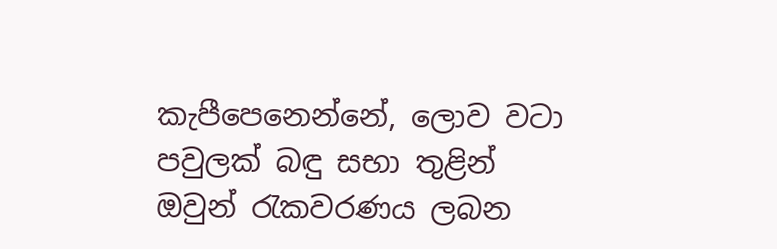කැපීපෙනෙන්නේ, ලොව වටා පවුලක් බඳු සභා තුළින් ඔවුන් රැකවරණය ලබන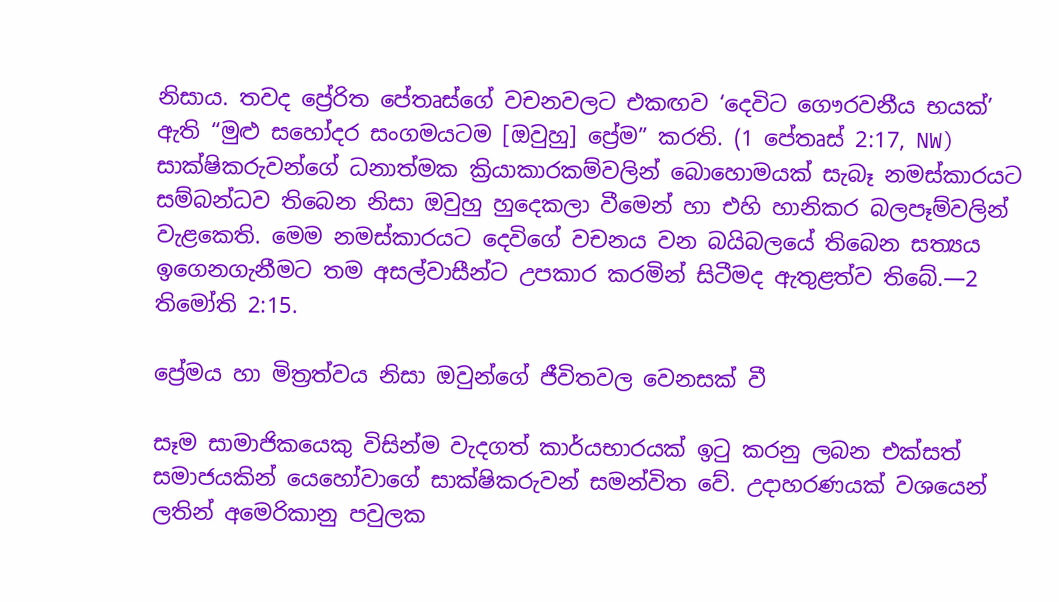නිසාය. තවද ප්‍රේරිත පේතෘස්ගේ වචනවලට එකඟව ‘දෙවිට ගෞරවනීය භයක්’ ඇති “මුළු සහෝදර සංගමයටම [ඔවුහු] ප්‍රේම” කරති. (1 පේතෘස් 2:17, NW) සාක්ෂිකරුවන්ගේ ධනාත්මක ක්‍රියාකාරකම්වලින් බොහොමයක් සැබෑ නමස්කාරයට සම්බන්ධව තිබෙන නිසා ඔවුහු හුදෙකලා වීමෙන් හා එහි හානිකර බලපෑම්වලින් වැළකෙති. මෙම නමස්කාරයට දෙවිගේ වචනය වන බයිබලයේ තිබෙන සත්‍යය ඉගෙනගැනීමට තම අසල්වාසීන්ට උපකාර කරමින් සිටීමද ඇතුළත්ව තිබේ.—2 තිමෝති 2:15.

ප්‍රේමය හා මිත්‍රත්වය නිසා ඔවුන්ගේ ජීවිතවල වෙනසක් වී

සෑම සාමාජිකයෙකු විසින්ම වැදගත් කාර්යභාරයක් ඉටු කරනු ලබන එක්සත් සමාජයකින් යෙහෝවාගේ සාක්ෂිකරුවන් සමන්විත වේ. උදාහරණයක් වශයෙන් ලතින් අමෙරිකානු පවුලක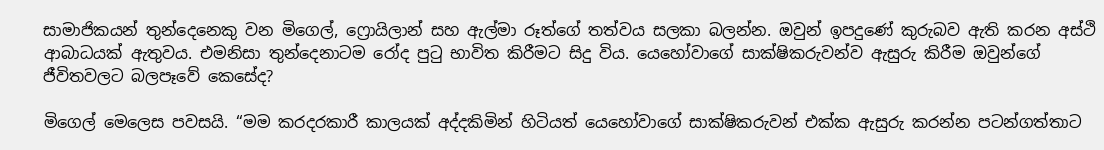සාමාජිකයන් තුන්දෙනෙකු වන මිගෙල්, ෆ්‍රොයිලාන් සහ ඇල්මා රූත්ගේ තත්වය සලකා බලන්න. ඔවුන් ඉපදුණේ කුරුබව ඇති කරන අස්ථි ආබාධයක් ඇතුවය. එමනිසා තුන්දෙනාටම රෝද පුටු භාවිත කිරීමට සිදු විය. යෙහෝවාගේ සාක්ෂිකරුවන්ව ඇසුරු කිරීම ඔවුන්ගේ ජීවිතවලට බලපෑවේ කෙසේද?

මිගෙල් මෙලෙස පවසයි. “මම කරදරකාරී කාලයක් අද්දකිමින් හිටියත් යෙහෝවාගේ සාක්ෂිකරුවන් එක්ක ඇසුරු කරන්න පටන්ගත්තාට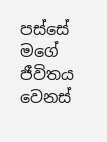පස්සේ මගේ ජීවිතය වෙනස්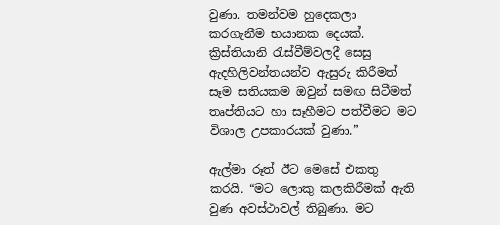වුණා. තමන්වම හුදෙකලා කරගැනීම භයානක දෙයක්. ක්‍රිස්තියානි රැස්වීම්වලදී සෙසු ඇදහිලිවන්තයන්ව ඇසුරු කිරීමත් සෑම සතියකම ඔවුන් සමඟ සිටීමත් තෘප්තියට හා සෑහීමට පත්වීමට මට විශාල උපකාරයක් වුණා.”

ඇල්මා රූත් ඊට මෙසේ එකතු කරයි. “මට ලොකු කලකිරීමක් ඇති වුණ අවස්ථාවල් තිබුණා. මට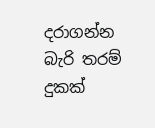දරාගන්න බැරි තරම් දුකක්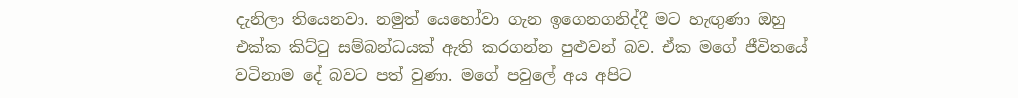දැනිලා තියෙනවා. නමුත් යෙහෝවා ගැන ඉගෙනගනිද්දී මට හැඟුණා ඔහු එක්ක කිට්ටු සම්බන්ධයක් ඇති කරගන්න පුළුවන් බව. ඒක මගේ ජීවිතයේ වටිනාම දේ බවට පත් වුණා. මගේ පවුලේ අය අපිට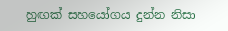හුඟක් සහයෝගය දුන්න නිසා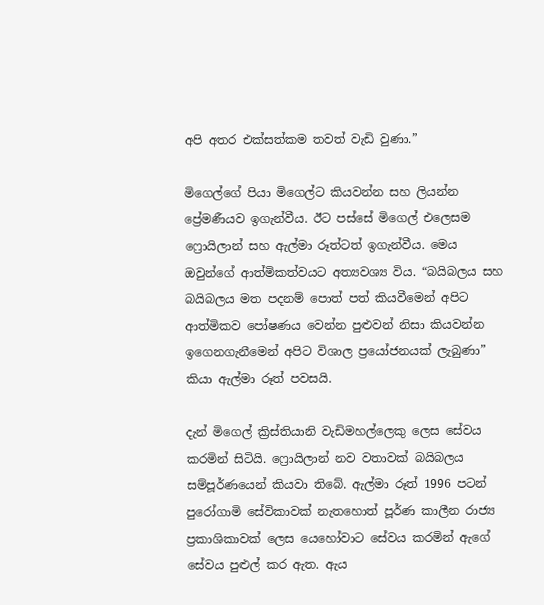අපි අතර එක්සත්කම තවත් වැඩි වුණා.”

මිගෙල්ගේ පියා මිගෙල්ට කියවන්න සහ ලියන්න ප්‍රේමණීයව ඉගැන්වීය. ඊට පස්සේ මිගෙල් එලෙසම ෆ්‍රොයිලාන් සහ ඇල්මා රූත්ටත් ඉගැන්වීය. මෙය ඔවුන්ගේ ආත්මිකත්වයට අත්‍යවශ්‍ය විය. “බයිබලය සහ බයිබලය මත පදනම් පොත් පත් කියවීමෙන් අපිට ආත්මිකව පෝෂණය වෙන්න පුළුවන් නිසා කියවන්න ඉගෙනගැනීමෙන් අපිට විශාල ප්‍රයෝජනයක් ලැබුණා” කියා ඇල්මා රූත් පවසයි.

දැන් මිගෙල් ක්‍රිස්තියානි වැඩිමහල්ලෙකු ලෙස සේවය කරමින් සිටියි. ෆ්‍රොයිලාන් නව වතාවක් බයිබලය සම්පූර්ණයෙන් කියවා තිබේ. ඇල්මා රූත් 1996 පටන් පුරෝගාමි සේවිකාවක් නැතහොත් පූර්ණ කාලීන රාජ්‍ය ප්‍රකාශිකාවක් ලෙස යෙහෝවාට සේවය කරමින් ඇගේ සේවය පුළුල් කර ඇත. ඇය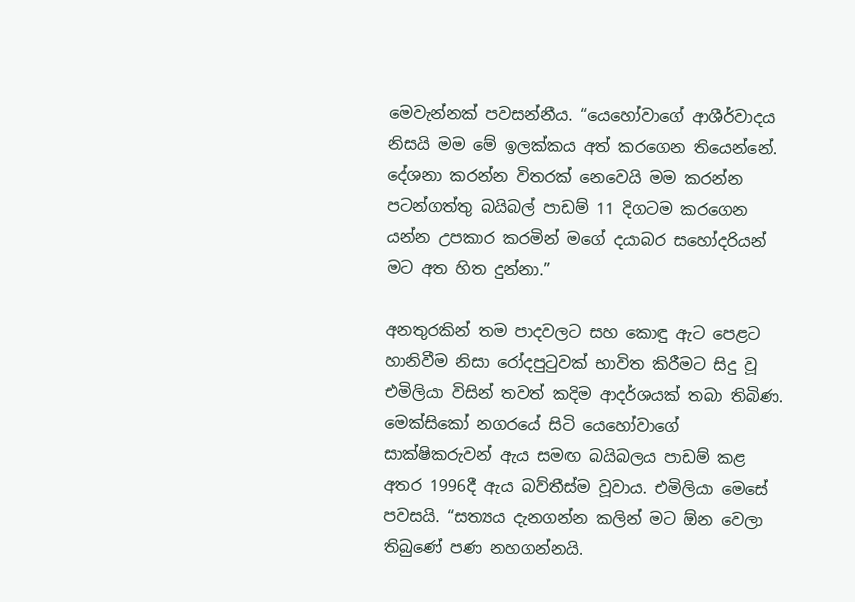මෙවැන්නක් පවසන්නීය. “යෙහෝවාගේ ආශීර්වාදය නිසයි මම මේ ඉලක්කය අත් කරගෙන තියෙන්නේ. දේශනා කරන්න විතරක් නෙවෙයි මම කරන්න පටන්ගත්තු බයිබල් පාඩම් 11 දිගටම කරගෙන යන්න උපකාර කරමින් මගේ දයාබර සහෝදරියන් මට අත හිත දුන්නා.”

අනතුරකින් තම පාදවලට සහ කොඳු ඇට පෙළට හානිවීම නිසා රෝදපුටුවක් භාවිත කිරීමට සිදු වූ එමිලියා විසින් තවත් කදිම ආදර්ශයක් තබා තිබිණ. මෙක්සිකෝ නගරයේ සිටි යෙහෝවාගේ සාක්ෂිකරුවන් ඇය සමඟ බයිබලය පාඩම් කළ අතර 1996දී ඇය බව්තීස්ම වූවාය. එමිලියා මෙසේ පවසයි. “සත්‍යය දැනගන්න කලින් මට ඕන වෙලා තිබුණේ පණ නහගන්නයි.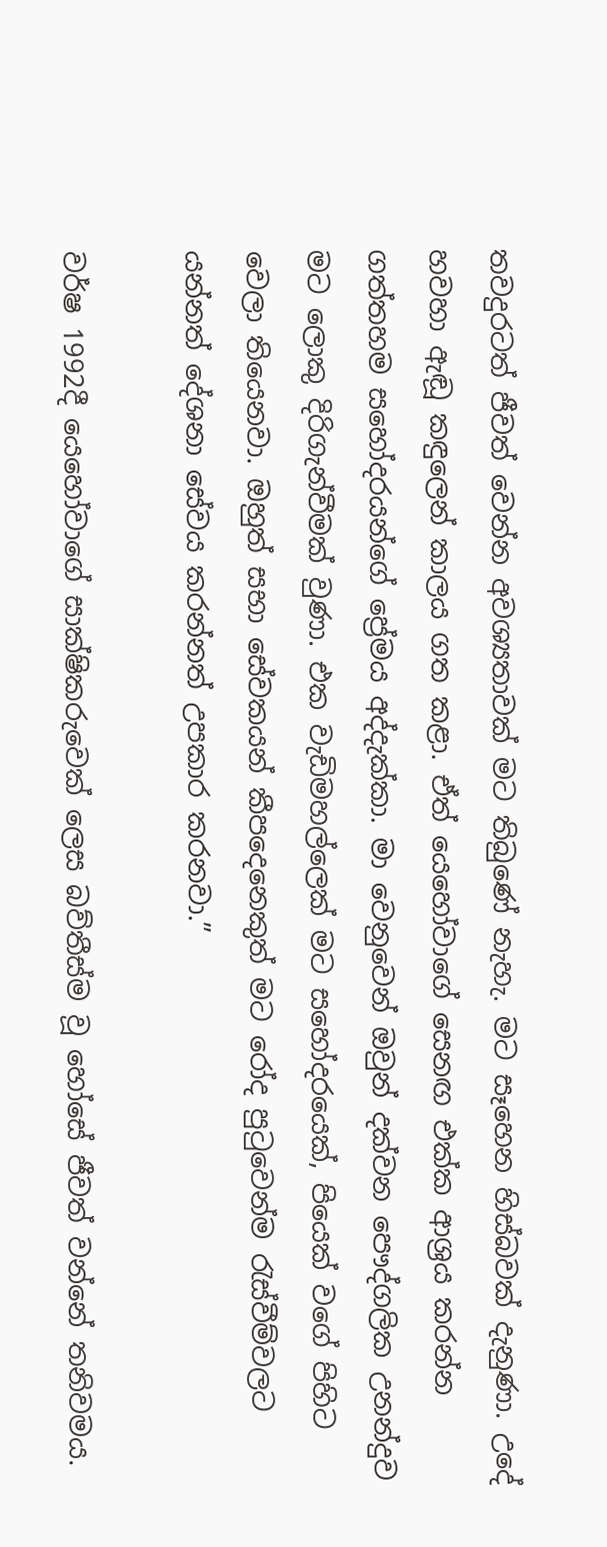තවදුරටත් ජීවත් වෙන්න අවශ්‍යතාවක් මට තිබුණේ නැහැ. මට සෑහෙන හිස්බවක් දැනුණා. උදේ හවහා ඇඬූ කඳුලෙන් කාලය ගත කළා. ඒත් යෙහෝවාගේ සෙනඟ එක්ක ආශ්‍රය කරන්න ගත්තහම සහෝදරයන්ගේ ප්‍රේමය අද්දැක්කා. මා වෙනුවෙන් ඔවුන් දක්වන පෞද්ගලික උනන්දුව මට ලොකු දිරිගැන්වීමක් වුණා. එක වැඩිමහල්ලෙක් මට සහෝදරයෙක්, පියෙක් වගේ පිහිට වෙලා තියෙනවා. ඔහුත් සභා සේවකයන් කීපදෙනෙකුත් මට රෝද පුටුවෙන්ම රැස්වීම්වලට යන්නත් දේශනා සේවය කරන්නත් උපකාර කරනවා.”

වර්ෂ 1992දී යෙහෝවාගේ සාක්ෂිකරුවෙක් ලෙස බව්තීස්ම වූ හෝසේ ජීවත් වන්නේ තනිවමය.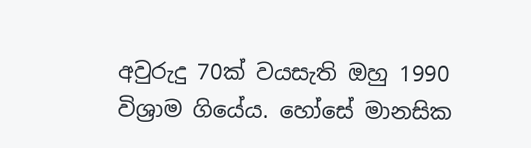අවුරුදු 70ක් වයසැති ඔහු 1990 විශ්‍රාම ගියේය. හෝසේ මානසික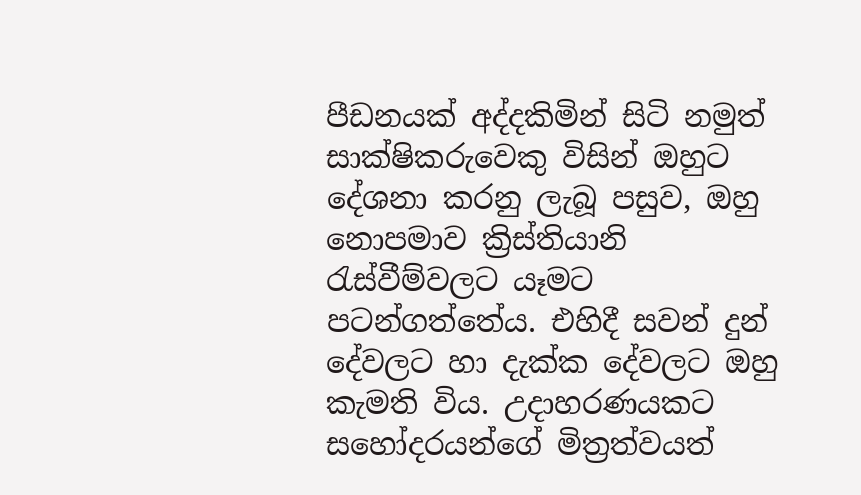පීඩනයක් අද්දකිමින් සිටි නමුත් සාක්ෂිකරුවෙකු විසින් ඔහුට දේශනා කරනු ලැබූ පසුව, ඔහු නොපමාව ක්‍රිස්තියානි රැස්වීම්වලට යෑමට පටන්ගත්තේය. එහිදී සවන් දුන් දේවලට හා දැක්ක දේවලට ඔහු කැමති විය. උදාහරණයකට සහෝදරයන්ගේ මිත්‍රත්වයත්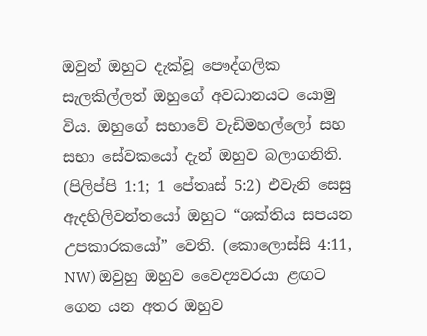ඔවුන් ඔහුට දැක්වූ පෞද්ගලික සැලකිල්ලත් ඔහුගේ අවධානයට යොමු විය. ඔහුගේ සභාවේ වැඩිමහල්ලෝ සහ සභා සේවකයෝ දැන් ඔහුව බලාගනිති. (පිලිප්පි 1:1; 1 පේතෘස් 5:2) එවැනි සෙසු ඇදහිලිවන්තයෝ ඔහුට “ශක්තිය සපයන උපකාරකයෝ” වෙති. (කොලොස්සි 4:11, NW) ඔවුහු ඔහුව වෛද්‍යවරයා ළඟට ගෙන යන අතර ඔහුව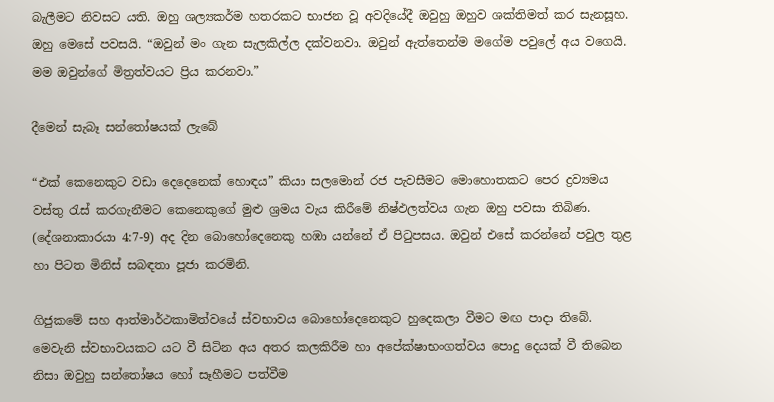බැලීමට නිවසට යති. ඔහු ශල්‍යකර්ම හතරකට භාජන වූ අවදියේදී ඔවුහු ඔහුව ශක්තිමත් කර සැනසූහ. ඔහු මෙසේ පවසයි. “ඔවුන් මං ගැන සැලකිල්ල දක්වනවා. ඔවුන් ඇත්තෙන්ම මගේම පවුලේ අය වගෙයි. මම ඔවුන්ගේ මිත්‍රත්වයට ප්‍රිය කරනවා.”

දීමෙන් සැබෑ සන්තෝෂයක් ලැබේ

“එක් කෙනෙකුට වඩා දෙදෙනෙක් හොඳය” කියා සලමොන් රජ පැවසීමට මොහොතකට පෙර ද්‍රව්‍යමය වස්තු රැස් කරගැනීමට කෙනෙකුගේ මුළු ශ්‍රමය වැය කිරීමේ නිෂ්ඵලත්වය ගැන ඔහු පවසා තිබිණ. (දේශනාකාරයා 4:7-9) අද දින බොහෝදෙනෙකු හඹා යන්නේ ඒ පිටුපසය. ඔවුන් එසේ කරන්නේ පවුල තුළ හා පිටත මිනිස් සබඳතා පූජා කරමිනි.

ගිජුකමේ සහ ආත්මාර්ථකාමිත්වයේ ස්වභාවය බොහෝදෙනෙකුට හුදෙකලා වීමට මඟ පාදා තිබේ. මෙවැනි ස්වභාවයකට යට වී සිටින අය අතර කලකිරීම හා අපේක්ෂාභංගත්වය පොදු දෙයක් වී තිබෙන නිසා ඔවුහු සන්තෝෂය හෝ සෑහීමට පත්වීම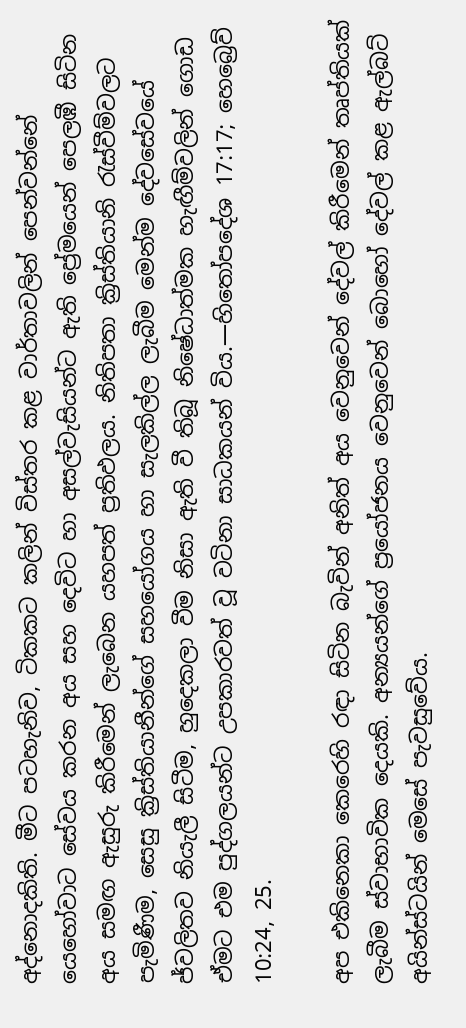අද්නොදකිති. මීට පටහැනිව, ටිකකට කලින් විස්තර කළ වාර්තාවලින් පෙන්වන්නේ යෙහෝවාට සේවය කරන අය සහ දෙවිට හා අසල්වැසියන්ට ඇති ප්‍රේමයෙන් පෙලඹී සිටින අය සමඟ ඇසුරු කිරීමෙන් ලැබෙන යහපත් ප්‍රතිඵලය. නිතිපතා ක්‍රිස්තියානි රැස්වීම්වලට පැමිණීම, සෙසු ක්‍රිස්තියානීන්ගේ සහයෝගය හා සැලකිල්ල ලැබීම මෙන්ම දේවසේවයේ ජ්වලිතව නියැලී සිටීම, හුදෙකලා වීම නිසා ඇති වී තිබූ නිෂේධාත්මක හැඟීම්වලින් ගොඩ ඒමට එම පුද්ගලයන්ට උපකාරවත් වූ වටිනා සාධකයන් විය.—හිතෝපදේශ 17:17; හෙබ්‍රෙව් 10:24, 25.

අප එකිනෙකා කෙරෙහි රඳා සිටින බැවින් අනිත් අය වෙනුවෙන් දේවල් කිරීමෙන් තෘප්තියක් ලැබීම ස්වාභාවික දෙයකි. අන්‍යයන්ගේ ප්‍රයෝජනය වෙනුවෙන් බොහෝ දේවල් කළ ඇල්බට් අයින්ස්ටයින් මෙසේ පැවසුවේය.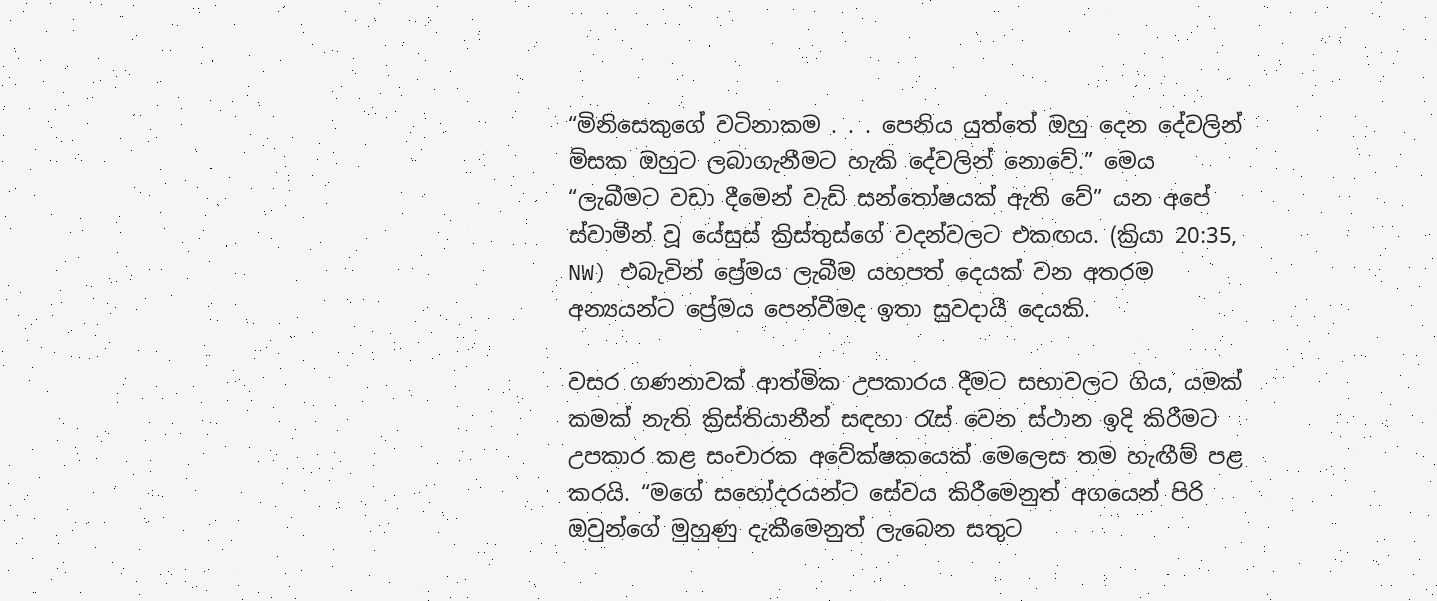“මිනිසෙකුගේ වටිනාකම . . . පෙනිය යුත්තේ ඔහු දෙන දේවලින් මිසක ඔහුට ලබාගැනීමට හැකි දේවලින් නොවේ.” මෙය “ලැබීමට වඩා දීමෙන් වැඩි සන්තෝෂයක් ඇති වේ” යන අපේ ස්වාමීන් වූ යේසුස් ක්‍රිස්තුස්ගේ වදන්වලට එකඟය. (ක්‍රියා 20:35, NW) එබැවින් ප්‍රේමය ලැබීම යහපත් දෙයක් වන අතරම අන්‍යයන්ට ප්‍රේමය පෙන්වීමද ඉතා සුවදායී දෙයකි.

වසර ගණනාවක් ආත්මික උපකාරය දීමට සභාවලට ගිය, යමක් කමක් නැති ක්‍රිස්තියානීන් සඳහා රැස් වෙන ස්ථාන ඉදි කිරීමට උපකාර කළ සංචාරක අවේක්ෂකයෙක් මෙලෙස තම හැඟීම් පළ කරයි. “මගේ සහෝදරයන්ට සේවය කිරීමෙනුත් අගයෙන් පිරි ඔවුන්ගේ මුහුණු දැකීමෙනුත් ලැබෙන සතුට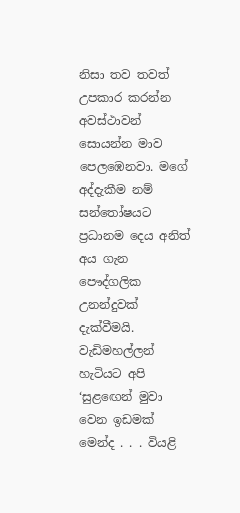නිසා තව තවත් උපකාර කරන්න අවස්ථාවන් සොයන්න මාව පෙලඹෙනවා. මගේ අද්දැකීම නම් සන්තෝෂයට ප්‍රධානම දෙය අනිත් අය ගැන පෞද්ගලික උනන්දුවක් දැක්වීමයි. වැඩිමහල්ලන් හැටියට අපි ‘සුළඟෙන් මුවා වෙන ඉඩමක් මෙන්ද . . . වියළි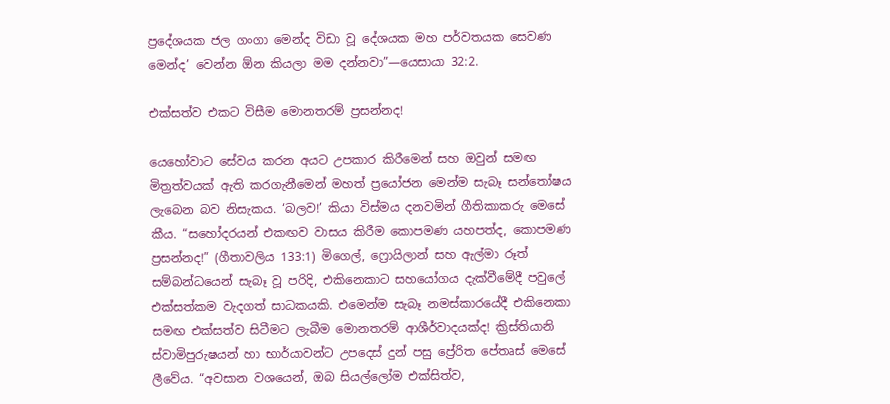ප්‍රදේශයක ජල ගංගා මෙන්ද විඩා වූ දේශයක මහ පර්වතයක සෙවණ මෙන්ද’ වෙන්න ඕන කියලා මම දන්නවා”—යෙසායා 32:2.

එක්සත්ව එකට විසීම මොනතරම් ප්‍රසන්නද!

යෙහෝවාට සේවය කරන අයට උපකාර කිරීමෙන් සහ ඔවුන් සමඟ මිත්‍රත්වයක් ඇති කරගැනීමෙන් මහත් ප්‍රයෝජන මෙන්ම සැබෑ සන්තෝෂය ලැබෙන බව නිසැකය. ‘බලව!’ කියා විස්මය දනවමින් ගීතිකාකරු මෙසේ කීය. “සහෝදරයන් එකඟව වාසය කිරීම කොපමණ යහපත්ද, කොපමණ ප්‍රසන්නද!” (ගීතාවලිය 133:1) මිගෙල්, ෆ්‍රොයිලාන් සහ ඇල්මා රූත් සම්බන්ධයෙන් සැබෑ වූ පරිදි, එකිනෙකාට සහයෝගය දැක්වීමේදී පවුලේ එක්සත්කම වැදගත් සාධකයකි. එමෙන්ම සැබෑ නමස්කාරයේදී එකිනෙකා සමඟ එක්සත්ව සිටීමට ලැබීම මොනතරම් ආශීර්වාදයක්ද! ක්‍රිස්තියානි ස්වාමිපුරුෂයන් හා භාර්යාවන්ට උපදෙස් දුන් පසු ප්‍රේරිත පේතෘස් මෙසේ ලීවේය. “අවසාන වශයෙන්, ඔබ සියල්ලෝම එක්සිත්ව,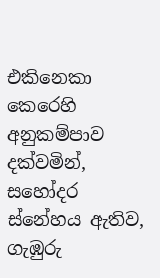එකිනෙකා කෙරෙහි අනුකම්පාව දක්වමින්, සහෝදර ස්නේහය ඇතිව, ගැඹුරු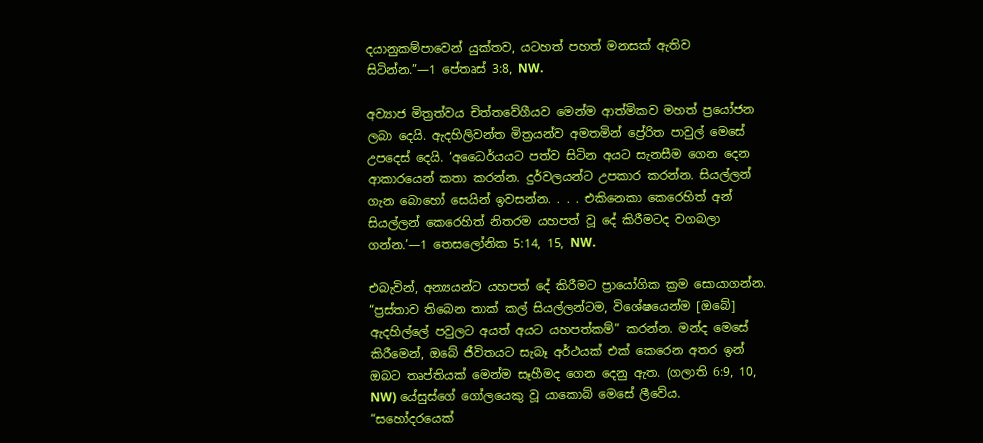දයානුකම්පාවෙන් යුක්තව, යටහත් පහත් මනසක් ඇතිව සිටින්න.”—1 පේතෘස් 3:8, NW.

අව්‍යාජ මිත්‍රත්වය චිත්තවේගීයව මෙන්ම ආත්මිකව මහත් ප්‍රයෝජන ලබා දෙයි. ඇදහිලිවන්ත මිත්‍රයන්ව අමතමින් ප්‍රේරිත පාවුල් මෙසේ උපදෙස් දෙයි. ‘අධෛර්යයට පත්ව සිටින අයට සැනසීම ගෙන දෙන ආකාරයෙන් කතා කරන්න. දුර්වලයන්ට උපකාර කරන්න. සියල්ලන් ගැන බොහෝ සෙයින් ඉවසන්න. . . . එකිනෙකා කෙරෙහිත් අන් සියල්ලන් කෙරෙහිත් නිතරම යහපත් වූ දේ කිරීමටද වගබලා ගන්න.’—1 තෙසලෝනික 5:14, 15, NW.

එබැවින්, අන්‍යයන්ට යහපත් දේ කිරීමට ප්‍රායෝගික ක්‍රම සොයාගන්න. “ප්‍රස්තාව තිබෙන තාක් කල් සියල්ලන්ටම, විශේෂයෙන්ම [ඔබේ] ඇදහිල්ලේ පවුලට අයත් අයට යහපත්කම්” කරන්න. මන්ද මෙසේ කිරීමෙන්, ඔබේ ජීවිතයට සැබෑ අර්ථයක් එක් කෙරෙන අතර ඉන් ඔබට තෘප්තියක් මෙන්ම සෑහීමද ගෙන දෙනු ඇත. (ගලාති 6:9, 10, NW) යේසුස්ගේ ගෝලයෙකු වූ යාකොබ් මෙසේ ලීවේය. “සහෝදරයෙක්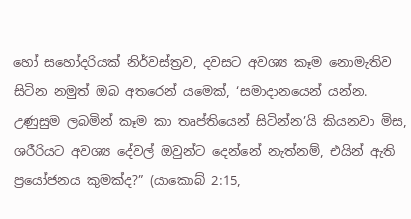හෝ සහෝදරියක් නිර්වස්ත්‍රව, දවසට අවශ්‍ය කෑම නොමැතිව සිටින නමුත් ඔබ අතරෙන් යමෙක්, ‘සමාදානයෙන් යන්න. උණුසුම ලබමින් කෑම කා තෘප්තියෙන් සිටින්න’යි කියනවා මිස, ශරීරියට අවශ්‍ය දේවල් ඔවුන්ට දෙන්නේ නැත්නම්, එයින් ඇති ප්‍රයෝජනය කුමක්ද?” (යාකොබ් 2:15,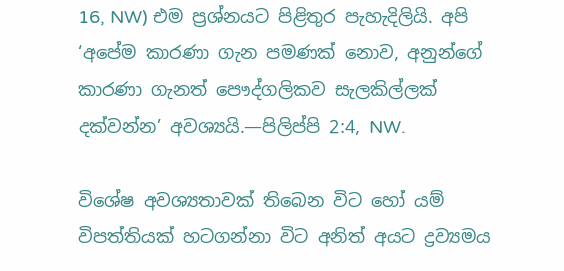16, NW) එම ප්‍රශ්නයට පිළිතුර පැහැදිලියි. අපි ‘අපේම කාරණා ගැන පමණක් නොව, අනුන්ගේ කාරණා ගැනත් පෞද්ගලිකව සැලකිල්ලක් දක්වන්න’ අවශ්‍යයි.—පිලිප්පි 2:4, NW.

විශේෂ අවශ්‍යතාවක් තිබෙන විට හෝ යම් විපත්තියක් හටගන්නා විට අනිත් අයට ද්‍රව්‍යමය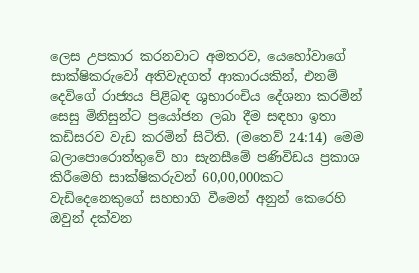ලෙස උපකාර කරනවාට අමතරව, යෙහෝවාගේ සාක්ෂිකරුවෝ අතිවැදගත් ආකාරයකින්, එනම් දෙවිගේ රාජ්‍යය පිළිබඳ ශුභාරංචිය දේශනා කරමින් සෙසු මිනිසුන්ට ප්‍රයෝජන ලබා දීම සඳහා ඉතා කඩිසරව වැඩ කරමින් සිටිති. (මතෙව් 24:14) මෙම බලාපොරොත්තුවේ හා සැනසීමේ පණිවිඩය ප්‍රකාශ කිරීමෙහි සාක්ෂිකරුවන් 60,00,000කට වැඩිදෙනෙකුගේ සහභාගි වීමෙන් අනුන් කෙරෙහි ඔවුන් දක්වන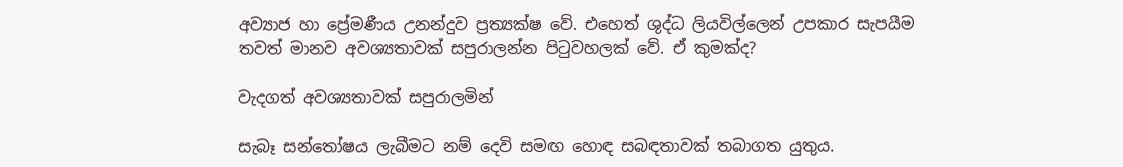අව්‍යාජ හා ප්‍රේමණීය උනන්දුව ප්‍රත්‍යක්ෂ වේ. එහෙත් ශුද්ධ ලියවිල්ලෙන් උපකාර සැපයීම තවත් මානව අවශ්‍යතාවක් සපුරාලන්න පිටුවහලක් වේ. ඒ කුමක්ද?

වැදගත් අවශ්‍යතාවක් සපුරාලමින්

සැබෑ සන්තෝෂය ලැබීමට නම් දෙවි සමඟ හොඳ සබඳතාවක් තබාගත යුතුය.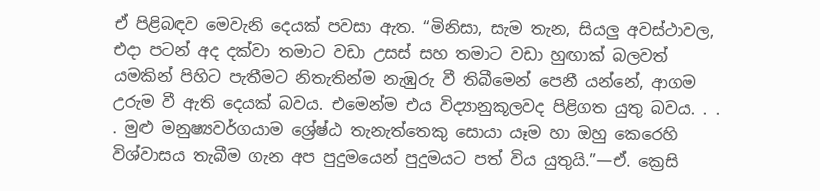ඒ පිළිබඳව මෙවැනි දෙයක් පවසා ඇත. “මිනිසා, සැම තැන, සියලු අවස්ථාවල, එදා පටන් අද දක්වා තමාට වඩා උසස් සහ තමාට වඩා හුඟාක් බලවත් යමකින් පිහිට පැතීමට නිතැතින්ම නැඹුරු වී තිබීමෙන් පෙනී යන්නේ, ආගම උරුම වී ඇති දෙයක් බවය. එමෙන්ම එය විද්‍යානුකූලවද පිළිගත යුතු බවය. . . . මුළු මනුෂ්‍යවර්ගයාම ශ්‍රේෂ්ඨ තැනැත්තෙකු සොයා යෑම හා ඔහු කෙරෙහි විශ්වාසය තැබීම ගැන අප පුදුමයෙන් පුදුමයට පත් විය යුතුයි.”—ඒ. ක්‍රෙසි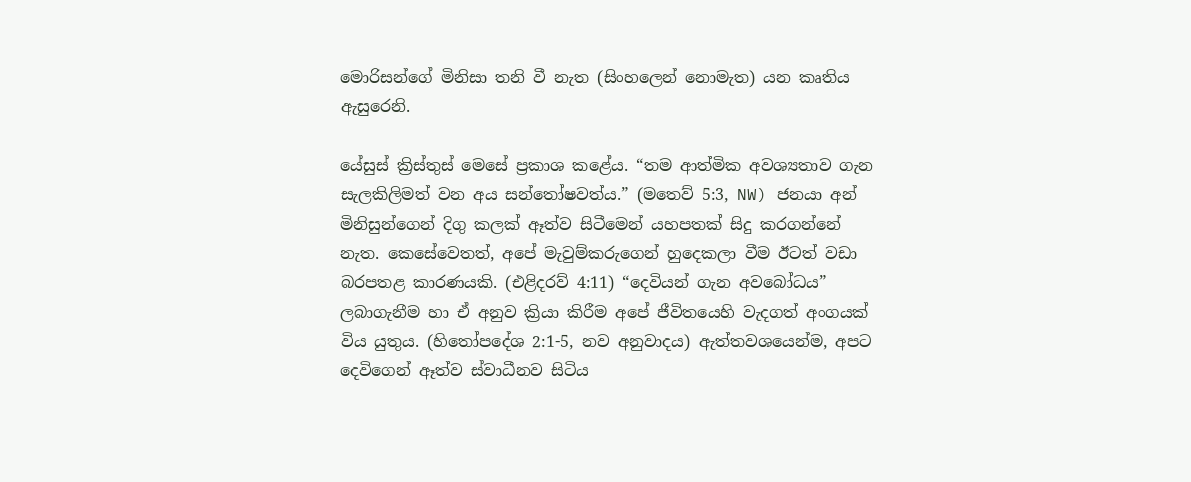මොරිසන්ගේ මිනිසා තනි වී නැත (සිංහලෙන් නොමැත) යන කෘතිය ඇසුරෙනි.

යේසුස් ක්‍රිස්තුස් මෙසේ ප්‍රකාශ කළේය. “තම ආත්මික අවශ්‍යතාව ගැන සැලකිලිමත් වන අය සන්තෝෂවත්ය.” (මතෙව් 5:3, NW) ජනයා අන් මිනිසුන්ගෙන් දිගු කලක් ඈත්ව සිටීමෙන් යහපතක් සිදු කරගන්නේ නැත. කෙසේවෙතත්, අපේ මැවුම්කරුගෙන් හුදෙකලා වීම ඊටත් වඩා බරපතළ කාරණයකි. (එළිදරව් 4:11) “දෙවියන් ගැන අවබෝධය” ලබාගැනීම හා ඒ අනුව ක්‍රියා කිරීම අපේ ජීවිතයෙහි වැදගත් අංගයක් විය යුතුය. (හිතෝපදේශ 2:1-5, නව අනුවාදය) ඇත්තවශයෙන්ම, අපට දෙවිගෙන් ඈත්ව ස්වාධීනව සිටිය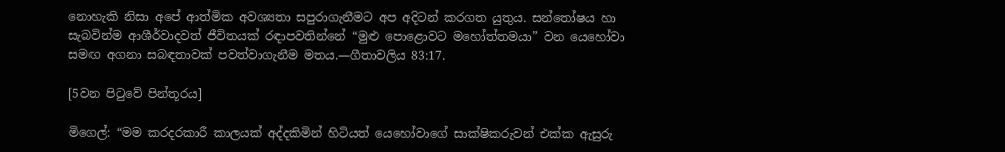නොහැකි නිසා අපේ ආත්මික අවශ්‍යතා සපුරාගැනීමට අප අදිටන් කරගත යුතුය. සන්තෝෂය හා සැබවින්ම ආශීර්වාදවත් ජීවිතයක් රඳාපවතින්නේ “මුළු පොළොවට මහෝත්තමයා” වන යෙහෝවා සමඟ අගනා සබඳතාවක් පවත්වාගැනීම මතය.—ගීතාවලිය 83:17.

[5වන පිටුවේ පින්තූරය]

මිගෙල්: “මම කරදරකාරී කාලයක් අද්දකිමින් හිටියත් යෙහෝවාගේ සාක්ෂිකරුවන් එක්ක ඇසුරු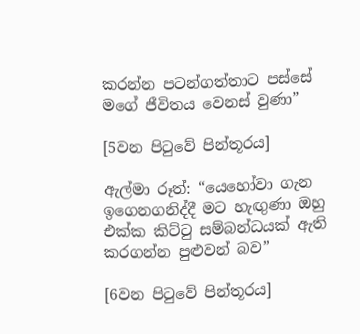කරන්න පටන්ගත්තාට පස්සේ මගේ ජීවිතය වෙනස් වුණා”

[5වන පිටුවේ පින්තූරය]

ඇල්මා රූත්: “යෙහෝවා ගැන ඉගෙනගනිද්දී මට හැඟුණා ඔහු එක්ක කිට්ටු සම්බන්ධයක් ඇති කරගන්න පුළුවන් බව”

[6වන පිටුවේ පින්තූරය]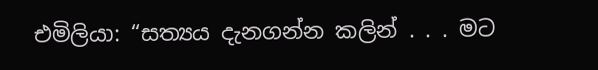එමිලියා: “සත්‍යය දැනගන්න කලින් . . . මට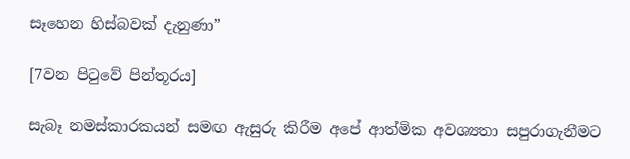සෑහෙන හිස්බවක් දැනුණා”

[7වන පිටුවේ පින්තූරය]

සැබෑ නමස්කාරකයන් සමඟ ඇසුරු කිරීම අපේ ආත්මික අවශ්‍යතා සපුරාගැනීමට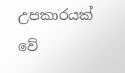උපකාරයක් වේ